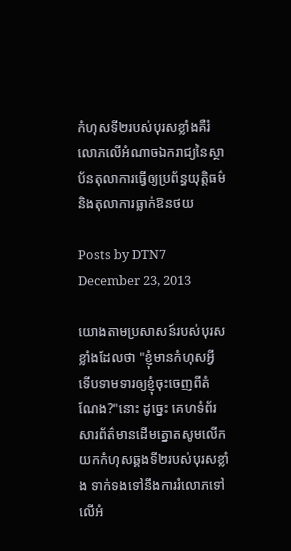កំហុសទី២របស់បុរសខ្លាំងគឺរំលោភលើអំណាចឯករាជ្យនៃស្ថាប័នតុលាការធ្វើឲ្យប្រព័ន្ធយុត្តិធម៌និងតុលាការធ្លាក់ឱនថយ

Posts by DTN7
December 23, 2013

យោងតាមប្រសាសន៍របស់បុរសខ្លាំងដែលថា "ខ្ញុំមានកំហុសអ្វី ទើបទាមទារឲ្យខ្ញុំចុះចេញពីតំណែង?"នោះ ដូច្នេះ គេហទំព័រសារព័ត៌មានដើមត្នោតសូមលើកយកកំហុសឆ្គងទី២របស់បុរសខ្លាំង ទាក់ទងទៅនឹងការរំលោភទៅលើអំ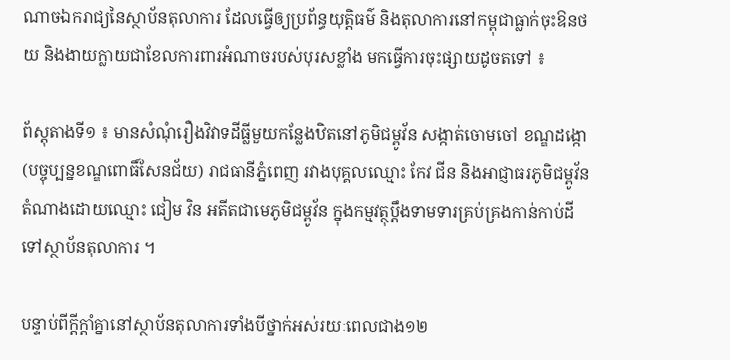ណាចឯករាជ្យនៃស្ថាប័នតុលាការ ដែលធ្វើឲ្យប្រព័ន្ធយុត្តិធម៌ និងតុលាការនៅកម្ពុជាធ្លាក់ចុះឱនថយ និងងាយក្លាយជាខែលការពារអំណាចរបស់បុរសខ្លាំង មកធ្វើការចុះផ្សាយដូចតទៅ ៖

ព័ស្តុតាងទី១ ៖ មានសំណុំរឿងវិវាទដីធ្លីមួយកន្លែងឋិតនៅភូមិជម្ពូវ័ន សង្កាត់ចោមចៅ ខណ្ឌដង្កោ(បច្ចុប្បន្នខណ្ឌពោធិ៍សែនជ័យ) រាជធានីភ្នំពេញ រវាងបុគ្គលឈ្មោះ កែវ ជីន និងអាជ្ញាធរភូមិជម្ពូវ័ន តំណាងដោយឈ្មោះ ជៀម វិន អតីតជាមេភូមិជម្ពូវ័ន ក្នុងកម្មវត្ថុប្តឹងទាមទារគ្រប់គ្រងកាន់កាប់ដីទៅស្ថាប័នតុលាការ ។

បន្ទាប់ពីក្តីក្តាំគ្នានៅស្ថាប័នតុលាការទាំងបីថ្នាក់អស់រយៈពេលជាង១២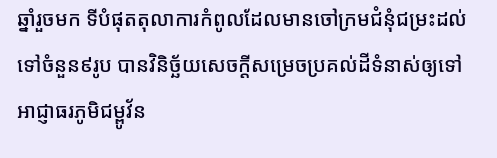ឆ្នាំរួចមក ទីបំផុតតុលាការកំពូលដែលមានចៅក្រមជំនុំជម្រះដល់ទៅចំនួន៩រូប បានវិនិច្ឆ័យសេចក្តីសម្រេចប្រគល់ដីទំនាស់ឲ្យទៅអាជ្ញាធរភូមិជម្ពូវ័ន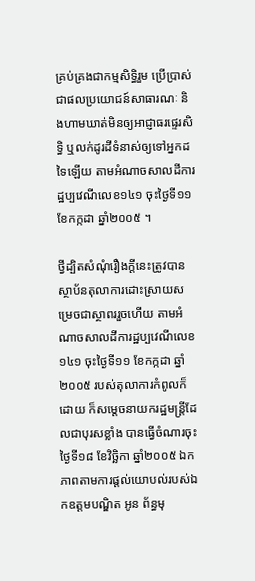គ្រប់គ្រងជាកម្មសិទ្ធិរួម ប្រើប្រាស់ជាផលប្រយោជន៍សាធារណៈ និងហាមឃាត់មិនឲ្យអាជ្ញាធរផ្ទេរសិទ្ធិ ឬលក់ដូរដីទំនាស់ឲ្យទៅអ្នកដទៃឡើយ តាមអំណាចសាលដីការដ្ឋប្បវេណីលេខ១៤១ ចុះថ្ងៃទី១១ ខែកក្កដា ឆ្នាំ២០០៥ ។

ថ្វីដ្បិតសំណុំរឿងក្តីនេះត្រូវបានស្ថាប័នតុលាការដោះស្រាយសម្រេចជាស្ថាពររួចហើយ តាមអំណាចសាលដីការដ្ឋប្បវេណីលេខ១៤១ ចុះថ្ងៃទី១១ ខែកក្កដា ឆ្នាំ២០០៥ របស់តុលាការកំពូលក៏ដោយ ក៏សម្តេចនាយករដ្ឋមន្ត្រីដែលជាបុរសខ្លាំង បានធ្វើចំណារចុះថ្ងៃទី១៨ ខែវិច្ឆិកា ឆ្នាំ២០០៥ ឯកភាពតាមការផ្តល់យោបល់របស់ឯកឧត្តមបណ្ឌិត អូន ព័ន្ធមុ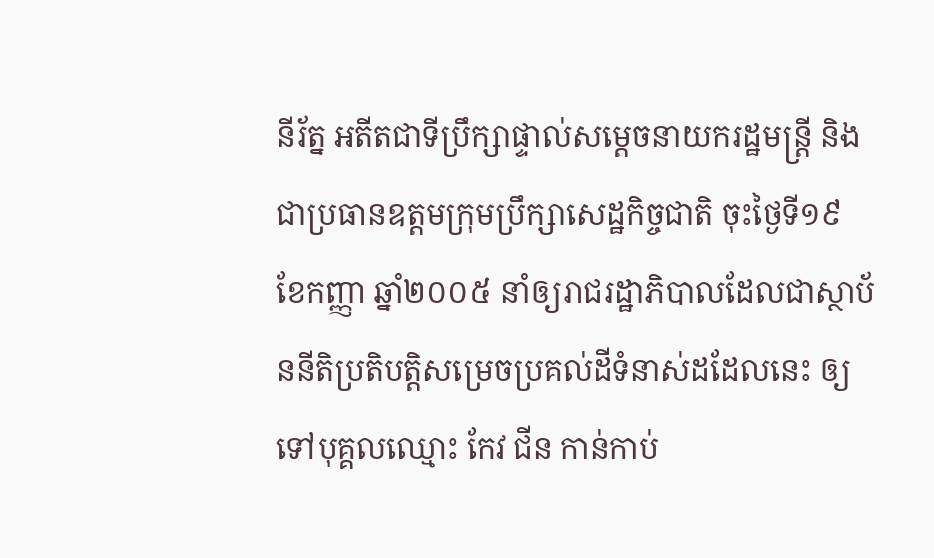នីរ័ត្ន អតីតជាទីប្រឹក្សាផ្ទាល់សម្តេចនាយករដ្ឋមន្ត្រី និងជាប្រធានឧត្តមក្រុមប្រឹក្សាសេដ្ឋកិច្ចជាតិ ចុះថ្ងៃទី១៩ ខែកញ្ញា ឆ្នាំ២០០៥ នាំឲ្យរាជរដ្ឋាភិបាលដែលជាស្ថាប័ននីតិប្រតិបត្តិសម្រេចប្រគល់ដីទំនាស់ដដែលនេះ ឲ្យទៅបុគ្គលឈ្មោះ កែវ ជីន កាន់កាប់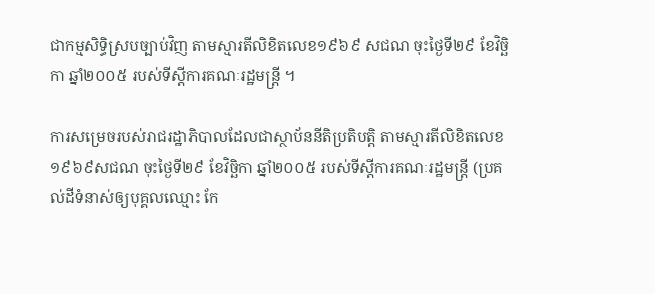ជាកម្មសិទ្ធិស្របច្បាប់វិញ តាមស្មារតីលិខិតលេខ១៩៦៩ សជណ ចុះថ្ងៃទី២៩ ខែវិច្ឆិកា ឆ្នាំ២០០៥ របស់ទីស្តីការគណៈរដ្ឋមន្ត្រី ។

ការសម្រេចរបស់រាជរដ្ឋាភិបាលដែលជាស្ថាប័ននីតិប្រតិបត្តិ តាមស្មារតីលិខិតលេខ១៩៦៩សជណ ចុះថ្ងៃទី២៩ ខែវិច្ឆិកា ឆ្នាំ២០០៥ របស់ទីស្តីការគណៈរដ្ឋមន្ត្រី (ប្រគល់ដីទំនាស់ឲ្យបុគ្គលឈ្មោះ កែ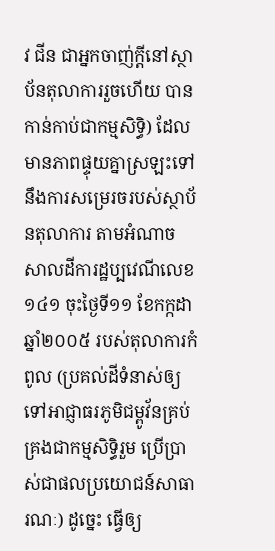វ ជីន ជាអ្នកចាញ់ក្តីនៅស្ថាប័នតុលាការរួចហើយ បានកាន់កាប់ជាកម្មសិទ្ធិ) ដែលមានភាពផ្ទុយគ្នាស្រឡះទៅនឹងការសម្រេរចរបស់ស្ថាប័នតុលាការ តាមអំណាចសាលដីការដ្ឋប្បវេណីលេខ១៤១ ចុះថ្ងៃទី១១ ខែកក្កដា ឆ្នាំ២០០៥ របស់តុលាការកំពូល (ប្រគល់ដីទំនាស់ឲ្យទៅអាជ្ញាធរភូមិជម្ពូវ័នគ្រប់គ្រងជាកម្មសិទ្ធិរួម ប្រើប្រាស់ជាផលប្រយោជន៍សាធារណៈ) ដូច្នេះ ធ្វើឲ្យ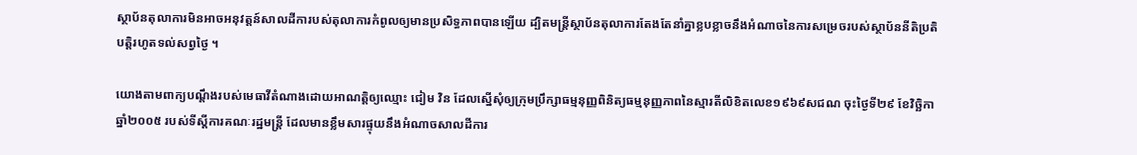ស្ថាប័នតុលាការមិនអាចអនុវត្តន៍សាលដីការបស់តុលាការកំពូលឲ្យមានប្រសិទ្ធភាពបានឡើយ ដ្បិតមន្ត្រីស្ថាប័នតុលាការតែងតែនាំគ្នាខ្លបខ្លាចនឹងអំណាចនៃការសម្រេចរបស់ស្ថាប័ននីតិប្រតិបត្តិរហូតទល់សព្វថ្ងៃ ។

យោងតាមពាក្យបណ្តឹងរបស់មេធាវីតំណាងដោយអាណត្តិឲ្យឈ្មោះ ជៀម វិន ដែលស្នើសុំឲ្យក្រុមប្រឹក្សាធម្មនុញ្ញពិនិត្យធម្មនុញ្ញភាពនៃស្មារតីលិខិតលេខ១៩៦៩សជណ ចុះថ្ងៃទី២៩ ខែវិច្ឆិកា ឆ្នាំ២០០៥ របស់ទីស្តីការគណៈរដ្ឋមន្ត្រី ដែលមានខ្លឹមសារផ្ទុយនឹងអំណាចសាលដីការ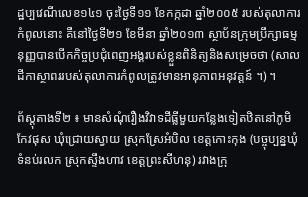ដ្ឋប្បវេណីលេខ១៤១ ចុះថ្ងៃទី១១ ខែកក្កដា ឆ្នាំ២០០៥ របស់តុលាការកំពូលនោះ គឺនៅថ្ងៃទី២១ ខែមីនា ឆ្នាំ២០១៣ ស្ថាប័នក្រុមប្រឹក្សាធម្មនុញ្ញបានបើកកិច្ចប្រជុំពេញអង្គរបស់ខ្លួនពិនិត្យនិងសម្រេចថា (សាលដីកាស្ថាពររបស់តុលាការកំពូលត្រូវមានអានុភាពអនុវត្តន៍ ។) ។

ព័ស្តុតាងទី២ ៖ មានសំណុំរឿងវិវាទដីធ្លីមួយកន្លែងទៀតឋិតនៅភូមិកែវផុស ឃុំជ្រោយស្វាយ ស្រុកស្រែអំបិល ខេត្តកោះកុង (បច្ចុប្បន្នឃុំទំនប់រលក ស្រុកស្ទឹងហាវ ខេត្តព្រះសីហនុ) រវាងក្រុ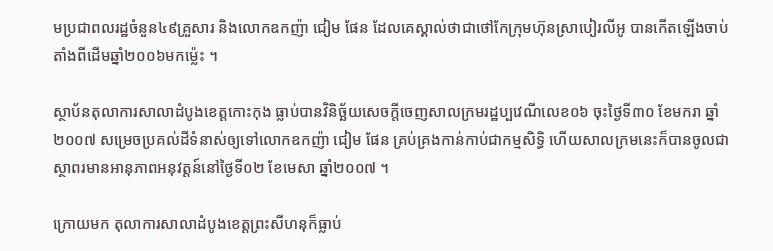មប្រជាពលរដ្ឋចំនួន៤៩គ្រួសារ និងលោកឧកញ៉ា ជៀម ផែន ដែលគេស្គាល់ថាជាថៅកែក្រុមហ៊ុនស្រាបៀរលីអូ បានកើតឡើងចាប់តាំងពីដើមឆ្នាំ២០០៦មកម្ល៉េះ ។

ស្ថាប័នតុលាការសាលាដំបូងខេត្តកោះកុង ធ្លាប់បានវិនិច្ឆ័យសេចក្តីចេញសាលក្រមរដ្ឋប្បវេណីលេខ០៦ ចុះថ្ងៃទី៣០ ខែមករា ឆ្នាំ២០០៧ សម្រេចប្រគល់ដីទំនាស់ឲ្យទៅលោកឧកញ៉ា ជៀម ផែន គ្រប់គ្រងកាន់កាប់ជាកម្មសិទ្ធិ ហើយសាលក្រមនេះក៏បានចូលជាស្ថាពរមានអានុភាពអនុវត្តន៍នៅថ្ងៃទី០២ ខែមេសា ឆ្នាំ២០០៧ ។

ក្រោយមក តុលាការសាលាដំបូងខេត្តព្រះសីហនុក៏ធ្លាប់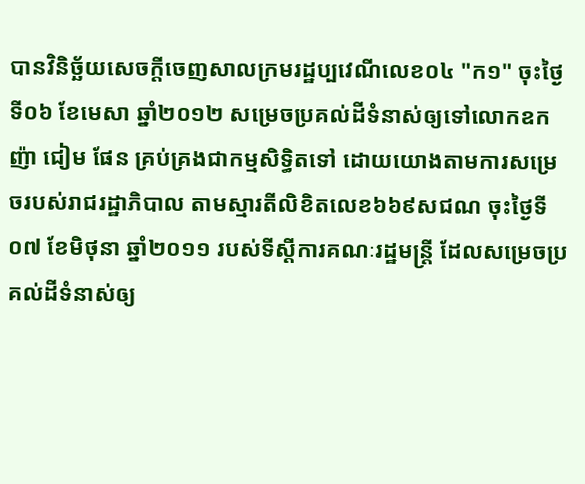បានវិនិច្ឆ័យសេចក្តីចេញសាលក្រមរដ្ឋប្បវេណីលេខ០៤ "ក១" ចុះថ្ងៃទី០៦ ខែមេសា ឆ្នាំ២០១២ សម្រេចប្រគល់ដីទំនាស់ឲ្យទៅលោកឧកញ៉ា ជៀម ផែន គ្រប់គ្រងជាកម្មសិទ្ធិតទៅ ដោយយោងតាមការសម្រេចរបស់រាជរដ្ឋាភិបាល តាមស្មារតីលិខិតលេខ៦៦៩សជណ ចុះថ្ងៃទី០៧ ខែមិថុនា ឆ្នាំ២០១១ របស់ទីស្តីការគណៈរដ្ឋមន្ត្រី ដែលសម្រេចប្រគល់ដីទំនាស់ឲ្យ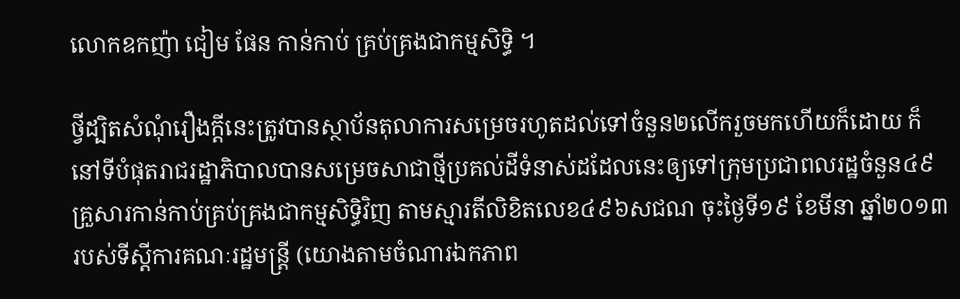លោកឧកញ៉ា ជៀម ផែន កាន់កាប់ គ្រប់គ្រងជាកម្មសិទ្ធិ ។

ថ្វីដ្បិតសំណុំរឿងក្តីនេះត្រូវបានស្ថាប័នតុលាការសម្រេចរហូតដល់ទៅចំនួន២លើករួចមកហើយក៏ដោយ ក៏នៅទីបំផុតរាជរដ្ឋាភិបាលបានសម្រេចសាជាថ្មីប្រគល់ដីទំនាស់ដដែលនេះឲ្យទៅក្រុមប្រជាពលរដ្ឋចំនួន៤៩គ្រួសារកាន់កាប់គ្រប់គ្រងជាកម្មសិទ្ធិវិញ តាមស្មារតីលិខិតលេខ៤៩៦សជណ ចុះថ្ងៃទី១៩ ខែមីនា ឆ្នាំ២០១៣ របស់ទីស្តីការគណៈរដ្ឋមន្ត្រី (យោងតាមចំណារឯកភាព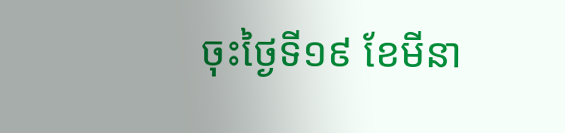ចុះថ្ងៃទី១៩ ខែមីនា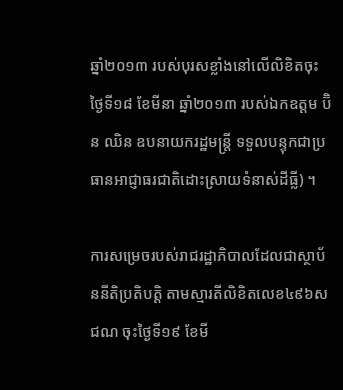ឆ្នាំ២០១៣ របស់បុរសខ្លាំងនៅលើលិខិតចុះថ្ងៃទី១៨ ខែមីនា ឆ្នាំ២០១៣ របស់ឯកឧត្តម ប៊ិន ឈិន ឧបនាយករដ្ឋមន្ត្រី ទទួលបន្ទុកជាប្រធានអាជ្ញាធរជាតិដោះស្រាយទំនាស់ដីធ្លី) ។

ការសម្រេចរបស់រាជរដ្ឋាភិបាលដែលជាស្ថាប័ននីតិប្រតិបត្តិ តាមស្មារតីលិខិតលេខ៤៩៦សជណ ចុះថ្ងៃទី១៩ ខែមី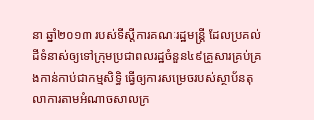នា ឆ្នាំ២០១៣ របស់ទីស្តីការគណៈរដ្ឋមន្ត្រី ដែលប្រគល់ដីទំនាស់ឲ្យទៅក្រុមប្រជាពលរដ្ឋចំនួន៤៩គ្រួសារគ្រប់គ្រងកាន់កាប់ជាកម្មសិទ្ធិ ធ្វើឲ្យការសម្រេចរបស់ស្ថាប័នតុលាការតាមអំណាចសាលក្រ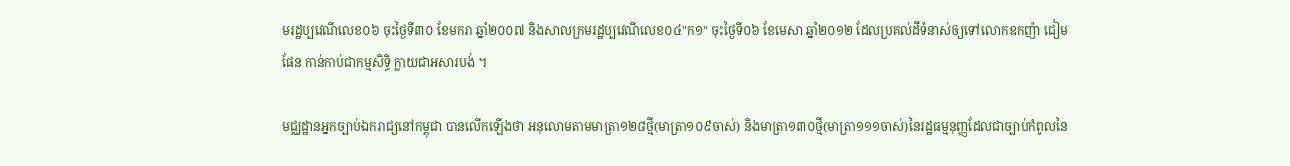មរដ្ឋប្បវេណីលេខ០៦ ចុះថ្ងៃទី៣០ ខែមករា ឆ្នាំ២០០៧ និងសាលក្រមរដ្ឋប្បវេណីលេខ០៤"ក១" ចុះថ្ងៃទី០៦ ខែមេសា ឆ្នាំ២០១២ ដែលប្រគល់ដីទំនាស់ឲ្យទៅលោកឧកញ៉ា ជៀម ផែន កាន់កាប់ជាកម្មសិទ្ធិ ក្លាយជាអសារបង់ ។

មជ្ឈដ្ឋានអ្នកច្បាប់ឯករាជ្យនៅកម្ពុជា បានលើកឡើងថា អនុលោមតាមមាត្រា១២៨ថ្មី(មាត្រា១០៩ចាស់) និងមាត្រា១៣០ថ្មី(មាត្រា១១១ចាស់)នៃរដ្ឋធម្មនុញ្ញដែលជាច្បាប់កំពូលនៃ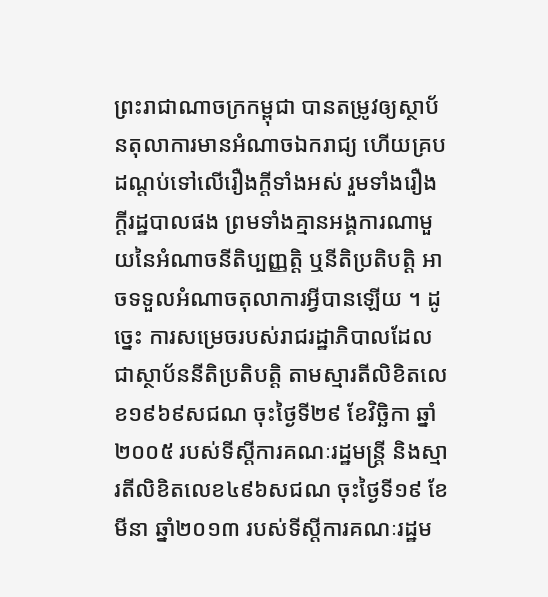ព្រះរាជាណាចក្រកម្ពុជា បានតម្រូវឲ្យស្ថាប័នតុលាការមានអំណាចឯករាជ្យ ហើយគ្របដណ្តប់ទៅលើរឿងក្តីទាំងអស់ រួមទាំងរឿងក្តីរដ្ឋបាលផង ព្រមទាំងគ្មានអង្គការណាមួយនៃអំណាចនីតិប្បញ្ញត្តិ ឬនីតិប្រតិបត្តិ អាចទទួលអំណាចតុលាការអ្វីបានឡើយ ។ ដូច្នេះ ការសម្រេចរបស់រាជរដ្ឋាភិបាលដែលជាស្ថាប័ននីតិប្រតិបត្តិ តាមស្មារតីលិខិតលេខ១៩៦៩សជណ ចុះថ្ងៃទី២៩ ខែវិច្ឆិកា ឆ្នាំ២០០៥ របស់ទីស្តីការគណៈរដ្ឋមន្ត្រី និងស្មារតីលិខិតលេខ៤៩៦សជណ ចុះថ្ងៃទី១៩ ខែមីនា ឆ្នាំ២០១៣ របស់ទីស្តីការគណៈរដ្ឋម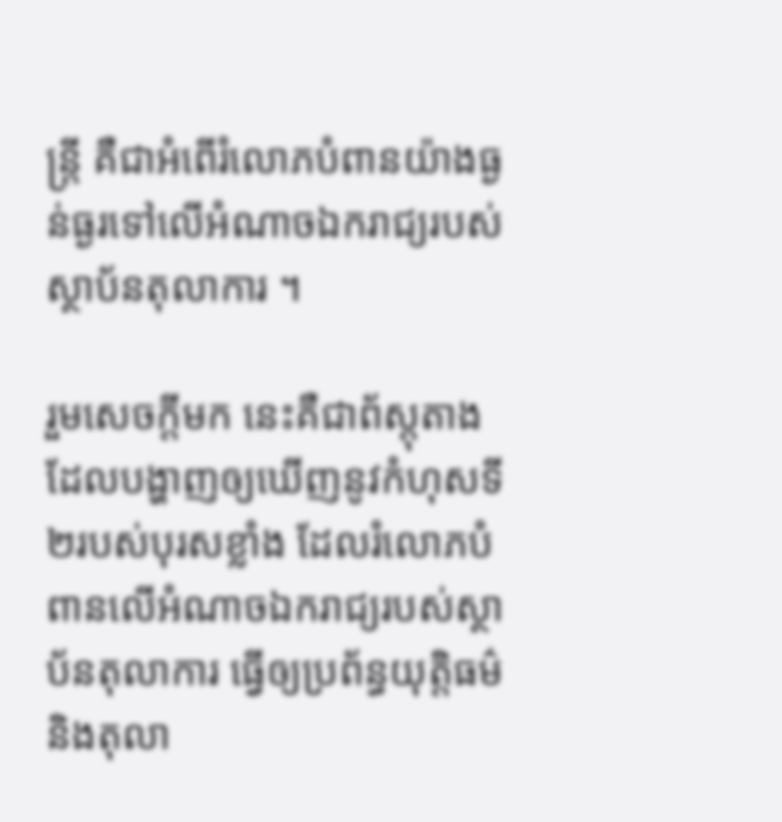ន្ត្រី គឺជាអំពើរំលោភបំពានយ៉ាងធ្ងន់ធ្ងរទៅលើអំណាចឯករាជ្យរបស់ស្ថាប័នតុលាការ ។

រួមសេចក្តីមក នេះគឺជាព័ស្តុតាងដែលបង្ហាញឲ្យឃើញនូវកំហុសទី២របស់បុរសខ្លាំង ដែលរំលោភបំពានលើអំណាចឯករាជ្យរបស់ស្ថាប័នតុលាការ ធ្វើឲ្យប្រព័ន្ធយុត្តិធម៌ និងតុលា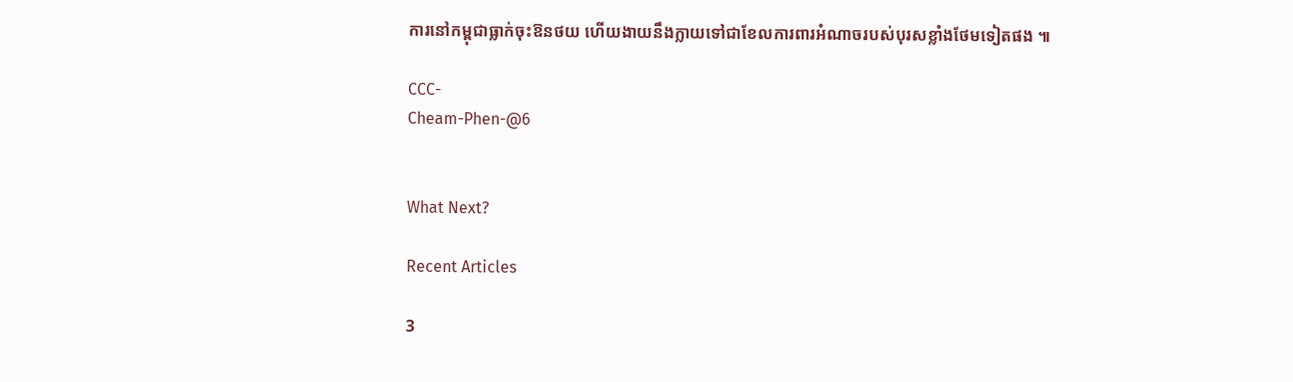ការនៅកម្ពុជាធ្លាក់ចុះឱនថយ ហើយងាយនឹងក្លាយទៅជាខែលការពារអំណាចរបស់បុរសខ្លាំងថែមទៀតផង ៕

CCC-
Cheam-Phen-@6


What Next?

Recent Articles

3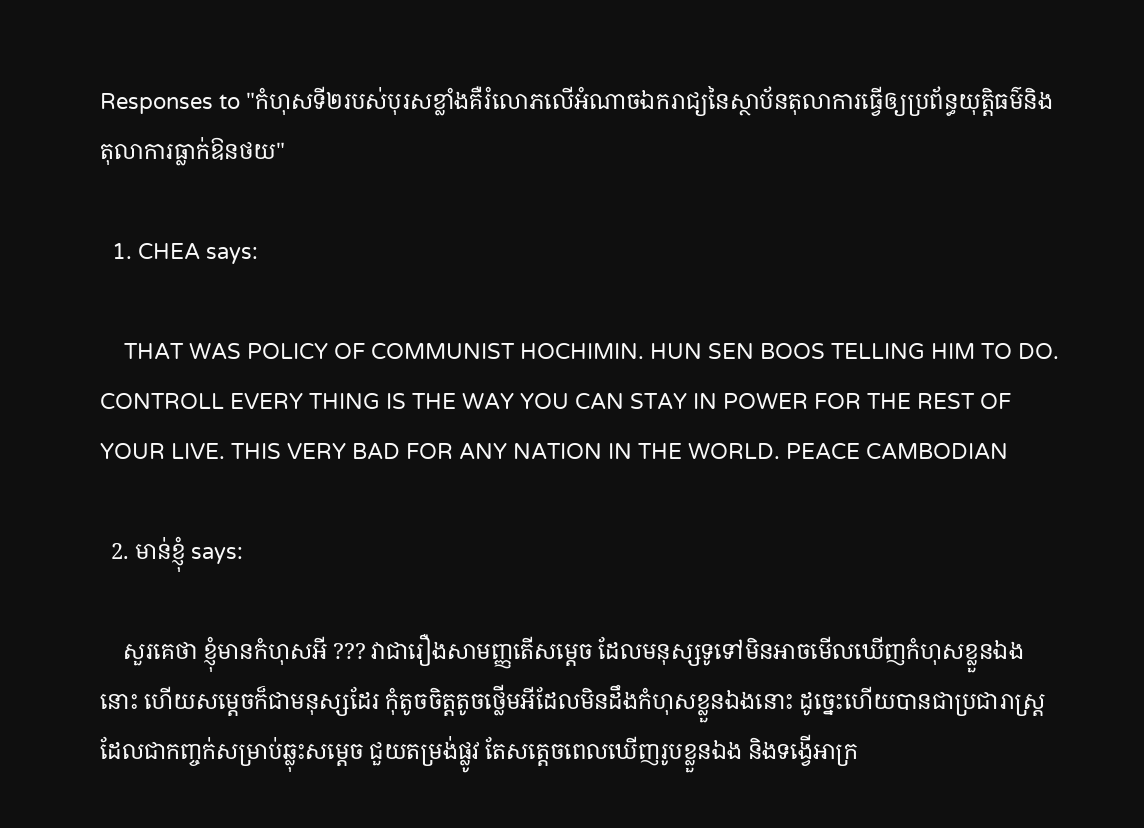Responses to "កំហុសទី២របស់បុរសខ្លាំងគឺរំលោភលើអំណាចឯករាជ្យនៃស្ថាប័នតុលាការធ្វើឲ្យប្រព័ន្ធយុត្តិធម៌និងតុលាការធ្លាក់ឱនថយ"

  1. CHEA says:

    THAT WAS POLICY OF COMMUNIST HOCHIMIN. HUN SEN BOOS TELLING HIM TO DO. CONTROLL EVERY THING IS THE WAY YOU CAN STAY IN POWER FOR THE REST OF YOUR LIVE. THIS VERY BAD FOR ANY NATION IN THE WORLD. PEACE CAMBODIAN

  2. មាន់ខ្ញុំ says:

    សួរគេថា ខ្ញុំមានកំហុសអី ??? វាជារឿងសាមញ្ញតើសម្តេច ដែលមនុស្សទូទៅមិនអាចមើលឃើញកំហុសខ្លួនឯងនោះ ហើយសម្តេចក៏ជាមនុស្សដែរ កុំតូចចិត្តតូចថ្លើមអីដែលមិនដឹងកំហុសខ្លួនឯងនោះ ដូច្នេះហើយបានជាប្រជារាស្ត្រ ដែលជាកញ្ចក់សម្រាប់ឆ្លុះសម្តេច ជួយតម្រង់ផ្លូវ តែសត្តេចពេលឃើញរូបខ្លួនឯង និងទង្វើអាក្រ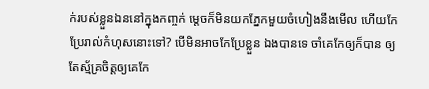ក់របស់ខ្លួនឯននៅក្នុងកញ្ចក់ ម្តេចក៏មិនយកភ្នែកមួយចំហៀងនឹងមើល ហើយកែប្រែរាល់កំហុសនោះទៅ? បើមិនអាចកែប្រែខ្លួន ឯងបានទេ ចាំគេកែឲ្យក៏បាន ឲ្យតែស្ម័គ្រចិត្តឲ្យគេកែ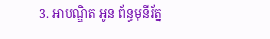3. អាបណ្ឌិត អូន ព័ន្ធមុនីរ័ត្ន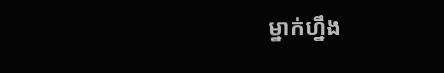ម្នាក់ហ្នឹង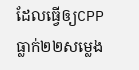ដែលធ្វើឲ្យCPPធ្លាក់២២សម្លេង